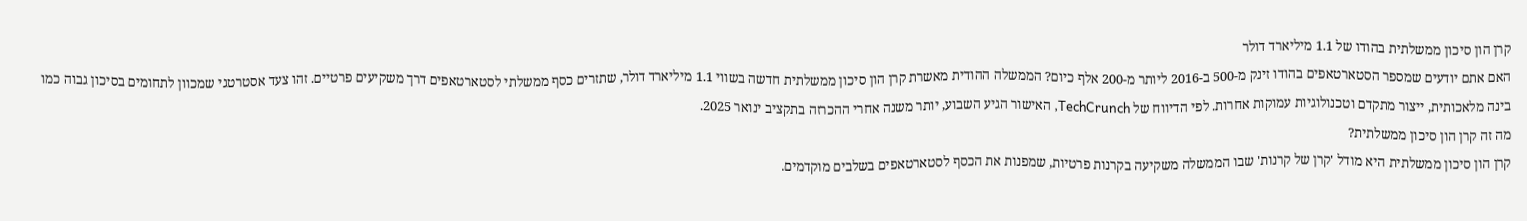קרן הון סיכון ממשלתית בהודו של 1.1 מיליארד דולר
האם אתם יודעים שמספר הסטארטאפים בהודו זינק מ-500 ב-2016 ליותר מ-200 אלף כיום? הממשלה ההודית מאשרת קרן הון סיכון ממשלתית חדשה בשווי 1.1 מיליארד דולר, שתזרים כסף ממשלתי לסטארטאפים דרך משקיעים פרטיים. זהו צעד אסטרטגי שמכוון לתחומים בסיכון גבוה כמו בינה מלאכותית, ייצור מתקדם וטכנולוגיות עמוקות אחרות. לפי הדיווח של TechCrunch, האישור הגיע השבוע, יותר משנה אחרי ההכרזה בתקציב ינואר 2025.
מה זה קרן הון סיכון ממשלתית?
קרן הון סיכון ממשלתית היא מודל 'קרן של קרנות' שבו הממשלה משקיעה בקרנות פרטיות, שמפנות את הכסף לסטארטאפים בשלבים מוקדמים.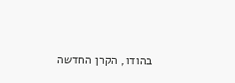בהודו, הקרן החדשה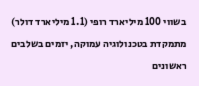בשווי 100 מיליארד רופי (1.1 מיליארד דולר) מתמקדת בטכנולוגיה עמוקה, יזמים בשלבים ראשונים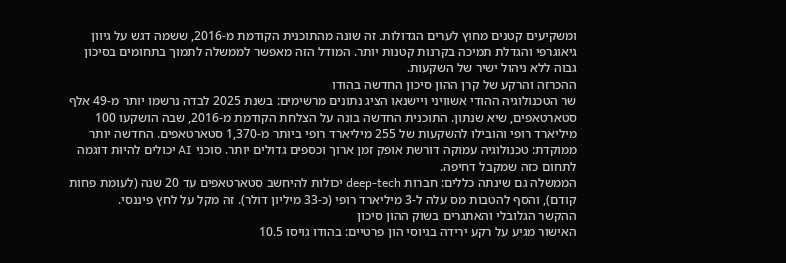ומשקיעים קטנים מחוץ לערים הגדולות. זה שונה מהתוכנית הקודמת מ-2016, ששמה דגש על גיוון גיאוגרפי והגדלת תמיכה בקרנות קטנות יותר. המודל הזה מאפשר לממשלה לתמוך בתחומים בסיכון גבוה ללא ניהול ישיר של השקעות.
ההכרזה והרקע של קרן ההון סיכון החדשה בהודו
שר הטכנולוגיה ההודי אשוויני ויישנאו הציג נתונים מרשימים: בשנת 2025 לבדה נרשמו יותר מ-49 אלף סטארטאפים, שיא שנתון. התוכנית החדשה בונה על הצלחת הקודמת מ-2016, שבה הושקעו 100 מיליארד רופי והובילו להשקעות של 255 מיליארד רופי ביותר מ-1,370 סטארטאפים. החדשה יותר ממוקדת: טכנולוגיה עמוקה דורשת אופק זמן ארוך וכספים גדולים יותר. סוכני AI יכולים להיות דוגמה לתחום כזה שמקבל דחיפה.
הממשלה גם שינתה כללים: חברות deep-tech יכולות להיחשב סטארטאפים עד 20 שנה (לעומת פחות קודם), והסף להטבות מס עלה ל-3 מיליארד רופי (כ-33 מיליון דולר). זה מקל על לחץ פיננסי.
ההקשר הגלובלי והאתגרים בשוק ההון סיכון
האישור מגיע על רקע ירידה בגיוסי הון פרטיים: בהודו גויסו 10.5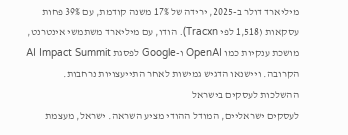מיליארד דולר ב-2025, ירידה של 17% משנה קודמת, עם 39% פחות עסקאות (1,518 לפי Tracxn). הודו, עם מיליארד משתמשי אינטרנט, מושכת ענקיות כמו OpenAI ו-Google לפסגת AI Impact Summit הקרובה. ויישנאו הדגיש גמישות לאחר התייעצויות נרחבות.
ההשלכות לעסקים בישראל
לעסקים ישראליים, המודל ההודי מציע השראה. ישראל, מעצמת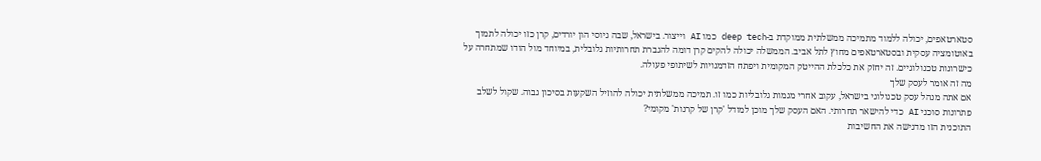סטארטאפים, יכולה ללמוד מתמיכה ממשלתית ממוקדת ב-deep tech כמו AI וייצור. בישראל, שבה גיוסי הון יורדים, קרן כזו יכולה לתמוך באוטומציה עסקית ובסטארטאפים מחוץ לתל אביב. הממשלה יכולה להקים קרן דומה להגברת תחרותיות גלובלית, במיוחד מול הודו שמתחרה על כישרונות טכנולוגיים. זה יחזק את כלכלת ההייטק המקומית ויפתח הזדמנויות לשיתופי פעולה.
מה זה אומר לעסק שלך
אם אתה מנהל עסק טכנולוגי בישראל, עקוב אחרי מגמות גלובליות כמו זו. תמיכה ממשלתית יכולה להוזיל השקעות בסיכון גבוה. שקול לשלב פתרונות סוכני AI כדי להישאר תחרותי. האם העסק שלך מוכן למודל 'קרן של קרנות' מקומי?
התוכנית הזו מדגישה את החשיבות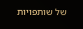של שותפויות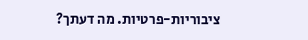ציבוריות-פרטיות. מה דעתך?